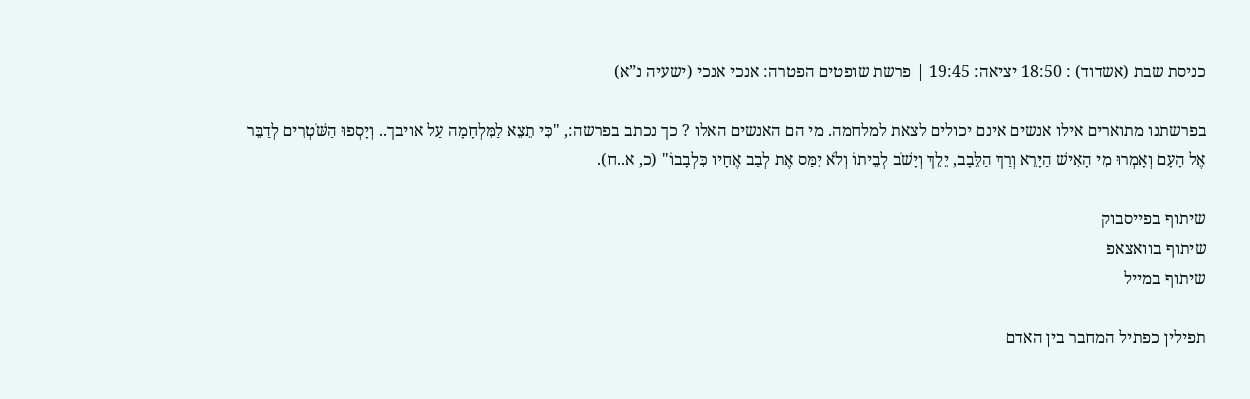כניסת שבת (אשדוד) : 18:50 יציאה: 19:45 | פרשת שופטים הפטרה: אנכי אנכי (ישעיה נ”א)

בפרשתנו מתוארים אילו אנשים אינם יכולים לצאת למלחמה. מי הם האנשים האלו ? כך נכתב בפרשה:, "כִּי תֵצֵא לַמִּלְחָמָה עַל אויבך.. וְיָסְפוּ הַשֹּׁטְרִים לְדַבֵּר אֶל הָעָם וְאָמְרוּ מִי הָאִישׁ הַיָּרֵא וְרַךְ הַלֵּבָב, יֵלֵךְ וְיָשֹׁב לְבֵיתוֹ וְלֹא יִמַּס אֶת לְבַב אֶחָיו כִּלְבָבוֹ" (כ, א..ח).

שיתוף בפייסבוק
שיתוף בוואצאפ
שיתוף במייל

תפילין כפתיל המחבר בין האדם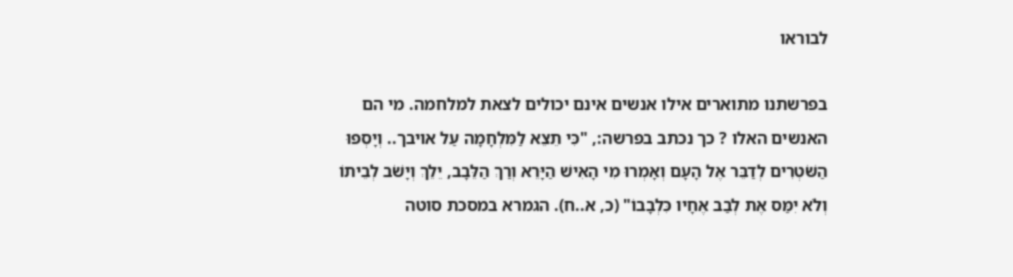לבוראו

בפרשתנו מתוארים אילו אנשים אינם יכולים לצאת למלחמה. מי הם האנשים האלו ? כך נכתב בפרשה:, "כִּי תֵצֵא לַמִּלְחָמָה עַל אויבך.. וְיָסְפוּ הַשֹּׁטְרִים לְדַבֵּר אֶל הָעָם וְאָמְרוּ מִי הָאִישׁ הַיָּרֵא וְרַךְ הַלֵּבָב, יֵלֵךְ וְיָשֹׁב לְבֵיתוֹ וְלֹא יִמַּס אֶת לְבַב אֶחָיו כִּלְבָבוֹ" (כ, א..ח). הגמרא במסכת סוטה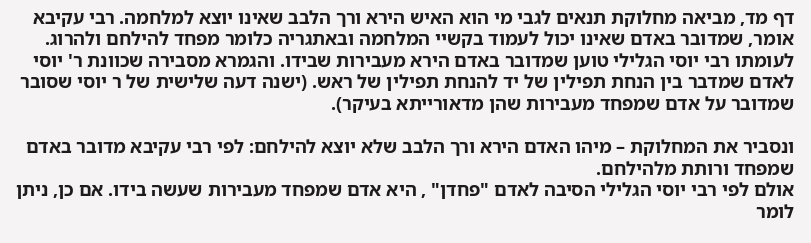דף מד, מביאה מחלוקת תנאים לגבי מי הוא האיש הירא ורך הלבב שאינו יוצא למלחמה. רבי עקיבא אומר, שמדובר באדם שאינו יכול לעמוד בקשיי המלחמה ובאתגריה כלומר מפחד להילחם ולהרוג. לעומתו רבי יוסי הגלילי טוען שמדובר באדם הירא מעבירות שבידו. והגמרא מסבירה שכוונת ר' יוסי לאדם שמדבר בין הנחת תפילין של יד להנחת תפילין של ראש. (ישנה דעה שלישית של ר יוסי שסובר שמדובר על אדם שמפחד מעבירות שהן מדאורייתא בעיקר).

ונסביר את המחלוקת – מיהו האדם הירא ורך הלבב שלא יוצא להילחם: לפי רבי עקיבא מדובר באדם שמפחד ורותת מלהילחם.
אולם לפי רבי יוסי הגלילי הסיבה לאדם "פחדן" , היא אדם שמפחד מעבירות שעשה בידו. אם כן, ניתן לומר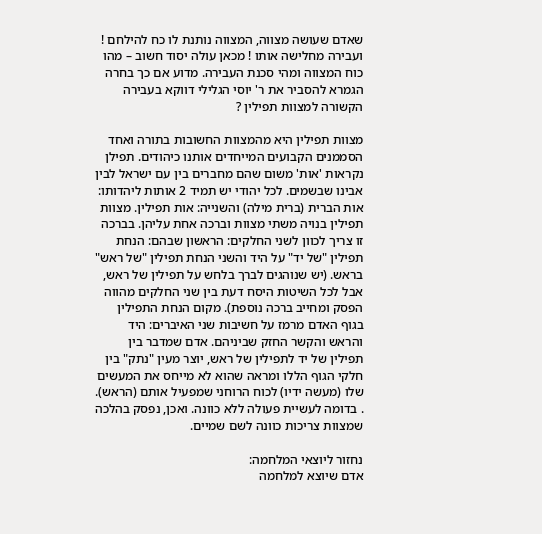שאדם שעושה מצווה, המצווה נותנת לו כח להילחם ! ועבירה מחלישה אותו ! מכאן עולה יסוד חשוב – מהו כוח המצווה ומהי סכנת העבירה. מדוע אם כך בחרה הגמרא להסביר את ר' יוסי הגלילי דווקא בעבירה הקשורה למצוות תפילין ?

מצוות תפילין היא מהמצוות החשובות בתורה ואחד הסממנים הקבועים המייחדים אותנו כיהודים. תפילן נקראות 'אות' משום שהם מחברים בין עם ישראל לבין אבינו שבשמים. לכל יהודי יש תמיד 2 אותות ליהדותו: אות הברית (ברית מילה) והשנייה: אות תפילין. מצוות תפילין בנויה משתי מצוות וברכה אחת עליהן. בברכה זו צריך לכוון לשני החלקים: הראשון שבהם: הנחת תפילין "של יד" על היד והשני הנחת תפילין "של ראש" בראש. (יש שנוהגים לברך בלחש על תפילין של ראש, אבל לכל השיטות היסח דעת בין שני החלקים מהווה הפסק ומחייב ברכה נוספת). מקום הנחת התפילין בגוף האדם מרמז על חשיבות שני האיברים: היד והראש והקשר החזק שביניהם. אדם שמדבר בין תפילין של יד לתפילין של ראש, יוצר מעין "נתק" בין חלקי הגוף הללו ומראה שהוא לא מייחס את המעשים שלו (מעשה ידיו) לכוח הרוחני שמפעיל אותם (הראש). . בדומה לעשיית פעולה ללא כוונה. ואכן, נפסק בהלכה שמצוות צריכות כוונה לשם שמיים.

נחזור ליוצאי המלחמה:
אדם שיוצא למלחמה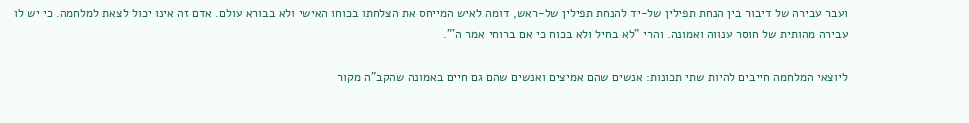ועבר עבירה של דיבור בין הנחת תפילין של-יד להנחת תפילין של-ראש, דומה לאיש המייחס את הצלחתו בכוחו האישי ולא בבורא עולם. אדם זה אינו יכול לצאת למלחמה. כי יש לו עבירה מהותית של חוסר ענווה ואמונה. והרי "לא בחיל ולא בכוח כי אם ברוחי אמר ה'".

ליוצאי המלחמה חייבים להיות שתי תכונות: אנשים שהם אמיצים ואנשים שהם גם חיים באמונה שהקב"ה מקור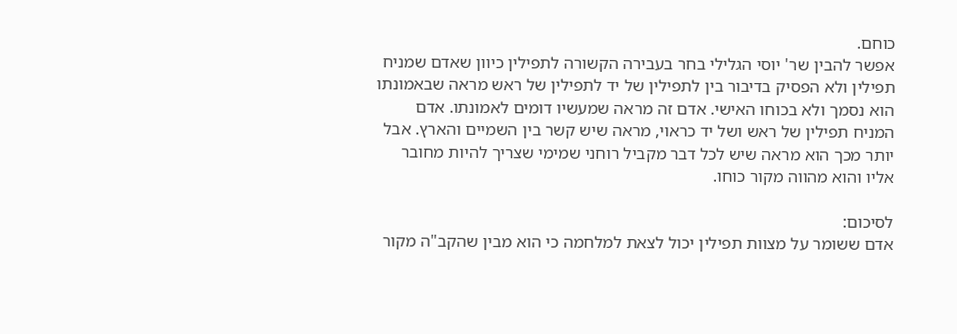כוחם.
אפשר להבין שר' יוסי הגלילי בחר בעבירה הקשורה לתפילין כיוון שאדם שמניח תפילין ולא הפסיק בדיבור בין לתפילין של יד לתפילין של ראש מראה שבאמונתו הוא נסמך ולא בכוחו האישי. אדם זה מראה שמעשיו דומים לאמונתו. אדם המניח תפילין של ראש ושל יד כראוי, מראה שיש קשר בין השמיים והארץ. אבל יותר מכך הוא מראה שיש לכל דבר מקביל רוחני שמימי שצריך להיות מחובר אליו והוא מהווה מקור כוחו.

לסיכום:
אדם ששומר על מצוות תפילין יכול לצאת למלחמה כי הוא מבין שהקב"ה מקור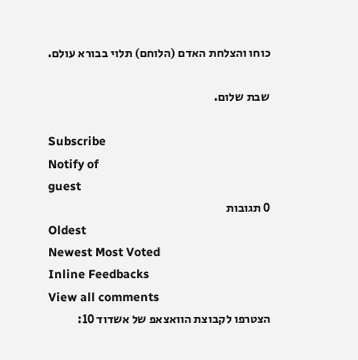כוחו והצלחת האדם (הלוחם) תלוי בבורא עולם.

שבת שלום.

Subscribe
Notify of
guest
0 תגובות
Oldest
Newest Most Voted
Inline Feedbacks
View all comments
הצטרפו לקבוצת הוואצאפ של אשדוד 10: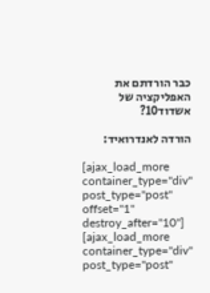כבר הורדתם את האפליקציה של אשדוד10?

הורדה לאנדרואיד:

[ajax_load_more container_type="div" post_type="post" offset="1" destroy_after="10"]
[ajax_load_more container_type="div" post_type="post"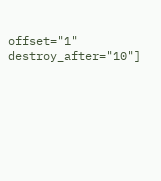offset="1" destroy_after="10"]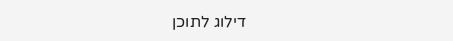דילוג לתוכן